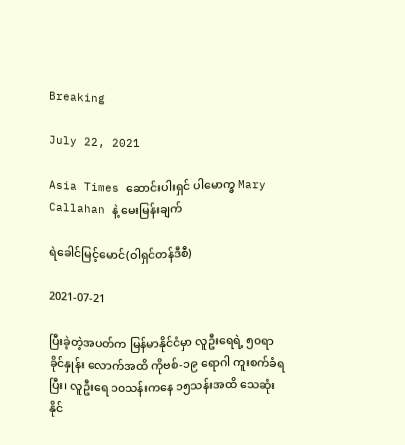Breaking

July 22, 2021

Asia Times ဆောင်းပါးရှင် ပါမောက္ခ Mary Callahan နဲ့ မေးမြန်းချက်

ရဲခေါင်မြင့်မောင်(ဝါရှင်တန်ဒီစီ)

2021-07-21

ပြီးခဲ့တဲ့အပတ်က မြန်မာနိုင်ငံမှာ လူဦးရေရဲ့ ၅၀ရာခိုင်နှုန်း လောက်အထိ ကိုဗစ်-၁၉ ရောဂါ ကူးစက်ခံရပြီး၊ လူဦးရေ ၁၀သန်းကနေ ၁၅သန်းအထိ သေဆုံးနိုင်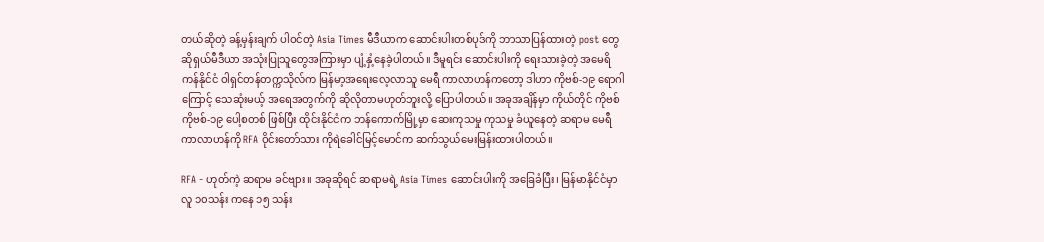တယ်ဆိုတဲ့ ခန့်မှန်းချက် ပါဝင်တဲ့ Asia Times မီဒီယာက ဆောင်းပါးတစ်ပုဒ်ကို ဘာသာပြန်ထားတဲ့ post တွေ ဆိုရှယ်မီဒီယာ အသုံးပြုသူတွေအကြားမှာ ပျံ့နှံ့နေခဲ့ပါတယ်။ ဒီမူရင်း ဆောင်းပါးကို ရေးသားခဲ့တဲ့ အမေရိကန်နိုင်ငံ ဝါရှင်တန်တက္ကသိုလ်က မြန်မာ့အရေးလေ့လာသူ မေရီ ကာလာဟန်ကတော့ ဒါဟာ ကိုဗစ်-၁၉ ရောဂါကြောင့် သေဆုံးမယ့် အရေအတွက်ကို ဆိုလိုတာမဟုတ်ဘူးလို့ ပြောပါတယ်။ အခုအချိန်မှာ ကိုယ်တိုင် ကိုဗစ် ကိုဗစ်-၁၉ ပေါ့စတစ် ဖြစ်ပြီး ထိုင်းနိုင်ငံက ဘန်ကောက်မြို့မှာ ဆေးကုသမှု ကုသမှု ခံယူနေတဲ့ ဆရာမ မေရီ ကာလာဟန်ကို RFA ဝိုင်းတော်သား ကိုရဲခေါင်မြင့်မောင်က ဆက်သွယ်မေးမြန်းထားပါတယ်။

RFA - ဟုတ်ကဲ့ ဆရာမ ခင်ဗျား။ အခုဆိုရင် ဆရာမရဲ့ Asia Times ဆောင်းပါးကို အခြေခံပြီး၊ မြန်မာနိုင်ငံမှာ လူ ၁၀သန်း ကနေ ၁၅ သန်း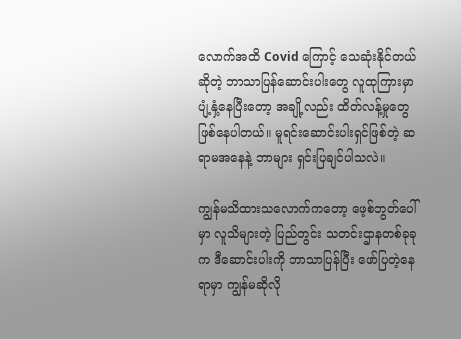လောက်အထိ Covid ကြောင့် သေဆုံးနိုင်တယ်ဆိုတဲ့ ဘာသာပြန်ဆောင်းပါးတွေ လူထုကြားမှာ ပျံ့နှံ့နေပြီးတော့ အချို့လည်း ထိတ်လန့်မှုတွေ ဖြစ်နေပါတယ်။ မူရင်းဆောင်းပါးရှင်ဖြစ်တဲ့ ဆရာမအနေနဲ့ ဘာများ ရှင်းပြချင်ပါသလဲ။

ကျွန်မသိထားသလောက်ကတော့ ဖေ့စ်ဘွတ်ပေါ်မှာ လူသိများတဲ့ ပြည်တွင်း သတင်းဌာနတစ်ခုခုက ဒီဆောင်းပါးကို ဘာသာပြန်ပြီး ဖော်ပြတဲ့နေရာမှာ ကျွန်မဆိုလို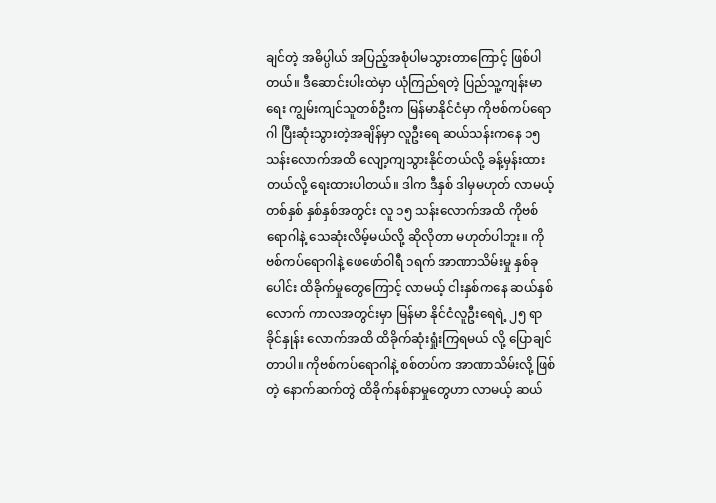ချင်တဲ့ အဓိပ္ပါယ် အပြည့်အစုံပါမသွားတာကြောင့် ဖြစ်ပါတယ်။ ဒီဆောင်းပါးထဲမှာ ယုံကြည်ရတဲ့ ပြည်သူ့ကျန်းမာရေး ကျွမ်းကျင်သူတစ်ဦးက မြန်မာနိုင်ငံမှာ ကိုဗစ်ကပ်ရောဂါ ပြီးဆုံးသွားတဲ့အချိန်မှာ လူဦးရေ ဆယ်သန်းကနေ ၁၅သန်းလောက်အထိ လျော့ကျသွားနိုင်တယ်လို့ ခန့်မှန်းထားတယ်လို့ ရေးထားပါတယ်။ ဒါက ဒီနှစ် ဒါမှမဟုတ် လာမယ့် တစ်နှစ် နှစ်နှစ်အတွင်း လူ ၁၅ သန်းလောက်အထိ ကိုဗစ် ရောဂါနဲ့ သေဆုံးလိမ့်မယ်လို့ ဆိုလိုတာ မဟုတ်ပါဘူး။ ကိုဗစ်ကပ်ရောဂါနဲ့ ဖေဖော်ဝါရီ ၁ရက် အာဏာသိမ်းမှု နှစ်ခုပေါင်း ထိခိုက်မှုတွေကြောင့် လာမယ့် ငါးနှစ်ကနေ ဆယ်နှစ်လောက် ကာလအတွင်းမှာ မြန်မာ နိုင်ငံလူဦးရေရဲ့ ၂၅ ရာခိုင်နှုန်း လောက်အထိ ထိခိုက်ဆုံးရှုံးကြရမယ် လို့ ပြောချင်တာပါ။ ကိုဗစ်ကပ်ရောဂါနဲ့ စစ်တပ်က အာဏာသိမ်းလို့ ဖြစ်တဲ့ နောက်ဆက်တွဲ ထိခိုက်နစ်နာမှုတွေဟာ လာမယ့် ဆယ်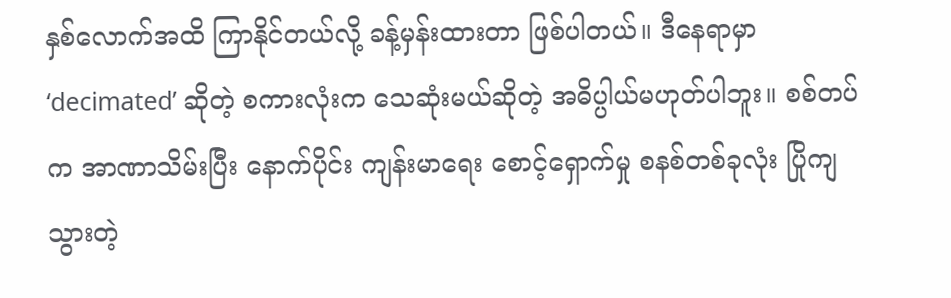နှစ်လောက်အထိ ကြာနိုင်တယ်လို့ ခန့်မှန်းထားတာ ဖြစ်ပါတယ်။ ဒီနေရာမှာ ‘decimated’ ဆိုတဲ့ စကားလုံးက သေဆုံးမယ်ဆိုတဲ့ အဓိပ္ပါယ်မဟုတ်ပါဘူး။ စစ်တပ်က အာဏာသိမ်းပြီး နောက်ပိုင်း ကျန်းမာရေး စောင့်ရှောက်မှု စနစ်တစ်ခုလုံး ပြိုကျသွားတဲ့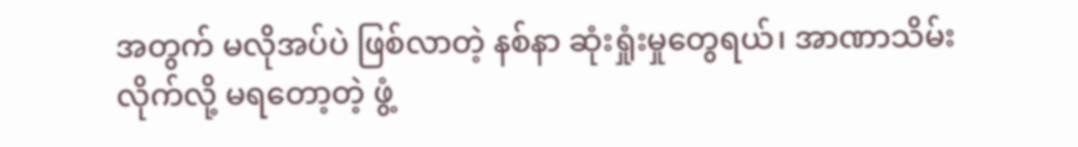အတွက် မလိုအပ်ပဲ ဖြစ်လာတဲ့ နစ်နာ ဆုံးရှုံးမှုတွေရယ်၊ အာဏာသိမ်းလိုက်လို့ မရတော့တဲ့ ဖွံ့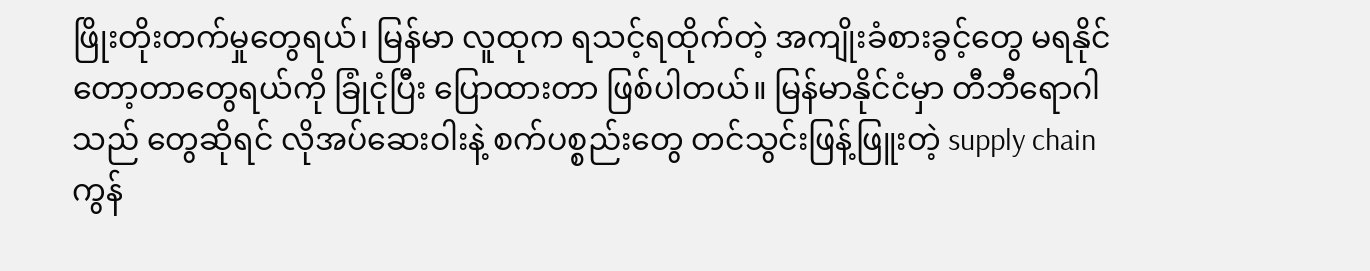ဖြိုးတိုးတက်မှုတွေရယ်၊ မြန်မာ လူထုက ရသင့်ရထိုက်တဲ့ အကျိုးခံစားခွင့်တွေ မရနိုင်တော့တာတွေရယ်ကို ခြုံငုံပြီး ပြောထားတာ ဖြစ်ပါတယ်။ မြန်မာနိုင်ငံမှာ တီဘီရောဂါသည် တွေဆိုရင် လိုအပ်ဆေးဝါးနဲ့ စက်ပစ္စည်းတွေ တင်သွင်းဖြန့်ဖြူးတဲ့ supply chain ကွန်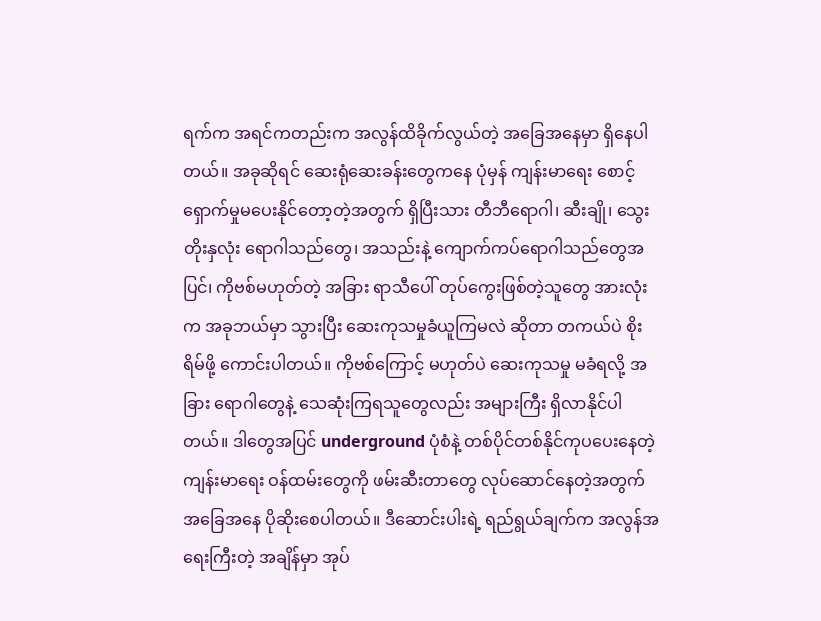ရက်က အရင်ကတည်းက အလွန်ထိခိုက်လွယ်တဲ့ အခြေအနေမှာ ရှိနေပါတယ်။ အခုဆိုရင် ဆေးရုံဆေးခန်းတွေကနေ ပုံမှန် ကျန်းမာရေး စောင့်ရှောက်မှုမပေးနိုင်တော့တဲ့အတွက် ရှိပြီးသား တီဘီရောဂါ၊ ဆီးချို၊ သွေးတိုးနှလုံး ရောဂါသည်တွေ၊ အသည်းနဲ့ ကျောက်ကပ်ရောဂါသည်တွေအပြင်၊ ကိုဗစ်မဟုတ်တဲ့ အခြား ရာသီပေါ် တုပ်ကွေးဖြစ်တဲ့သူတွေ အားလုံးက အခုဘယ်မှာ သွားပြီး ဆေးကုသမှုခံယူကြမလဲ ဆိုတာ တကယ်ပဲ စိုးရိမ်ဖို့ ကောင်းပါတယ်။ ကိုဗစ်ကြောင့် မဟုတ်ပဲ ဆေးကုသမှု မခံရလို့ အခြား ရောဂါတွေနဲ့ သေဆုံးကြရသူတွေလည်း အများကြီး ရှိလာနိုင်ပါတယ်။ ဒါတွေအပြင် underground ပုံစံနဲ့ တစ်ပိုင်တစ်နိုင်ကုပပေးနေတဲ့ ကျန်းမာရေး ဝန်ထမ်းတွေကို ဖမ်းဆီးတာတွေ လုပ်ဆောင်နေတဲ့အတွက် အခြေအနေ ပိုဆိုးစေပါတယ်။ ဒီဆောင်းပါးရဲ့ ရည်ရွယ်ချက်က အလွန်အရေးကြီးတဲ့ အချိန်မှာ အုပ်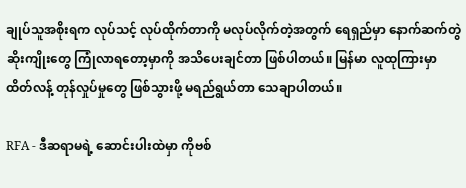ချုပ်သူအစိုးရက လုပ်သင့် လုပ်ထိုက်တာကို မလုပ်လိုက်တဲ့အတွက် ရေရှည်မှာ နောက်ဆက်တွဲ ဆိုးကျိုးတွေ ကြုံလာရတော့မှာကို အသိပေးချင်တာ ဖြစ်ပါတယ်။ မြန်မာ လူထုကြားမှာ ထိတ်လန့် တုန်လှုပ်မှုတွေ ဖြစ်သွားဖို့ မရည်ရွယ်တာ သေချာပါတယ်။

RFA - ဒီဆရာမရဲ့ ဆောင်းပါးထဲမှာ ကိုဗစ်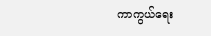ကာကွယ်ရေး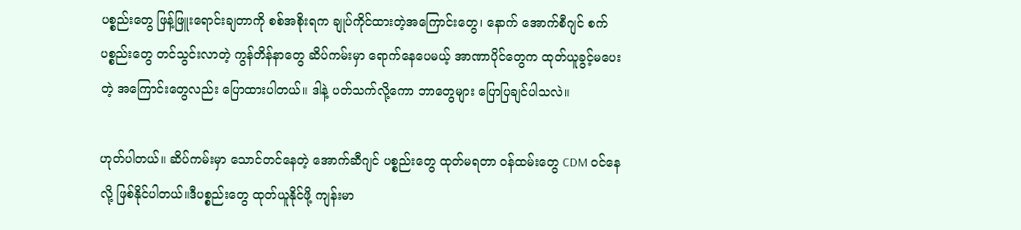ပစ္စည်းတွေ ဖြန့်ဖြူးရောင်းချတာကို စစ်အစိုးရက ချုပ်ကိုင်ထားတဲ့အကြောင်းတွေ၊ နောက် အောက်စီဂျင် စက်ပစ္စည်းတွေ တင်သွင်းလာတဲ့ ကွန်တိန်နာတွေ ဆိပ်ကမ်းမှာ ရောက်နေပေမယ့် အာဏာပိုင်တွေက ထုတ်ယူခွင့်မပေးတဲ့ အကြောင်းတွေလည်း ပြောထားပါတယ်။ ဒါနဲ့ ပတ်သက်လို့ကော ဘာတွေများ ပြောပြချင်ပါသလဲ။

ဟုတ်ပါတယ်။ ဆိပ်ကမ်းမှာ သောင်တင်နေတဲ့ အောက်ဆီဂျင် ပစ္စည်းတွေ ထုတ်မရတာ ဝန်ထမ်းတွေ CDM ဝင်နေလို့ ဖြစ်နိုင်ပါတယ်။ဒီပစ္စည်းတွေ ထုတ်ယူနိုင်ဖို့ ကျန်းမာ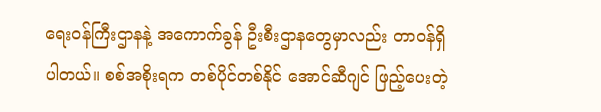ရေးဝန်ကြီးဌာနနဲ့ အကောက်ခွန် ဦးစီးဌာနတွေမှာလည်း တာဝန်ရှိပါတယ်။ စစ်အစိုးရက တစ်ပိုင်တစ်နိုင် အောင်ဆီဂျင် ဖြည့်ပေးတဲ့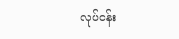လုပ်ငန်း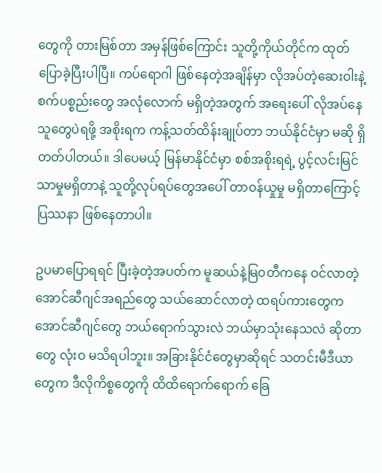တွေကို တားမြစ်တာ အမှန်ဖြစ်ကြောင်း သူတို့ကိုယ်တိုင်က ထုတ်ပြောခဲ့ပြီးပါပြီ။ ကပ်ရောဂါ ဖြစ်နေတဲ့အချိန်မှာ လိုအပ်တဲ့ဆေးဝါးနဲ့ စက်ပစ္စည်းတွေ အလုံလောက် မရှိတဲ့အတွက် အရေးပေါ် လိုအပ်နေသူတွေပဲရဖို့ အစိုးရက ကန့်သတ်ထိန်းချုပ်တာ ဘယ်နိုင်ငံမှာ မဆို ရှိတတ်ပါတယ်။ ဒါပေမယ့် မြန်မာနိုင်ငံမှာ စစ်အစိုးရရဲ့ ပွင့်လင်းမြင်သာမှုမရှိတာနဲ့ သူတို့လုပ်ရပ်တွေအပေါ် တာဝန်ယှုမှု မရှိတာကြောင့် ပြဿနာ ဖြစ်နေတာပါ။

ဥပမာပြောရရင် ပြီးခဲ့တဲ့အပတ်က မူဆယ်နဲ့မြဝတီကနေ ဝင်လာတဲ့ အောင်ဆီဂျင်အရည်တွေ သယ်ဆောင်လာတဲ့ ထရပ်ကားတွေက အောင်ဆီဂျင်တွေ ဘယ်ရောက်သွားလဲ ဘယ်မှာသုံးနေသလဲ ဆိုတာတွေ လုံးဝ မသိရပါဘူး။ အခြားနိုင်ငံတွေမှာဆိုရင် သတင်းမီဒီယာတွေက ဒီလိုကိစ္စတွေကို ထိထိရောက်ရောက် ခြေ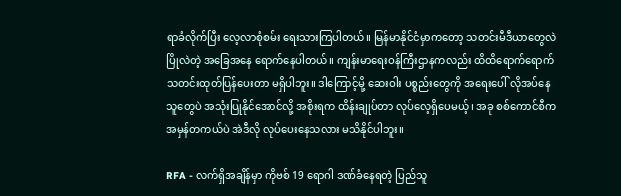ရာခံလိုက်ပြီး လေ့လာစုံစမ်း ရေးသားကြပါတယ်။ မြန်မာနိုင်ငံမှာကတော့ သတင်းမီဒီယာတွေလဲ ပြိုလဲတဲ့ အခြေအနေ ရောက်နေပါတယ်။ ကျန်းမာရေးဝန်ကြီးဌာနကလည်း ထိထိရောက်ရောက် သတင်းထုတ်ပြန်ပေးတာ မရှိပါဘူး။ ဒါကြောင့်မို့ ဆေးဝါး ပစ္စည်းတွေကို အရေးပေါ် လိုအပ်နေသူတွေပဲ အသုံးပြုနိုင်အောင်လို့ အစိုးရက ထိန်းချုပ်တာ လုပ်လေ့ရှိပေမယ့်၊ အခု စစ်ကောင်စီက အမှန်တကယ်ပဲ အဲဒီလို လုပ်ပေးနေသလား မသိနိုင်ပါဘူး။

RFA - လက်ရှိအချိန်မှာ ကိုဗစ် 19 ရောဂါ ဒဏ်ခံနေရတဲ့ ပြည်သူ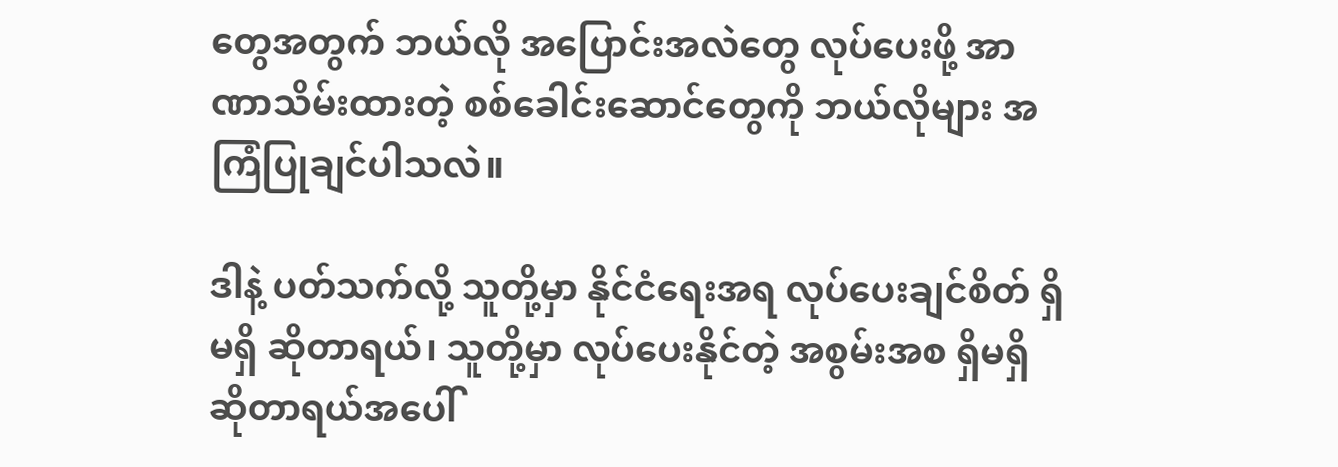တွေအတွက် ဘယ်လို အပြောင်းအလဲတွေ လုပ်ပေးဖို့ အာဏာသိမ်းထားတဲ့ စစ်ခေါင်းဆောင်တွေကို ဘယ်လိုများ အကြံပြုချင်ပါသလဲ။

ဒါနဲ့ ပတ်သက်လို့ သူတို့မှာ နိုင်ငံရေးအရ လုပ်ပေးချင်စိတ် ရှိမရှိ ဆိုတာရယ်၊ သူတို့မှာ လုပ်ပေးနိုင်တဲ့ အစွမ်းအစ ရှိမရှိ ဆိုတာရယ်အပေါ်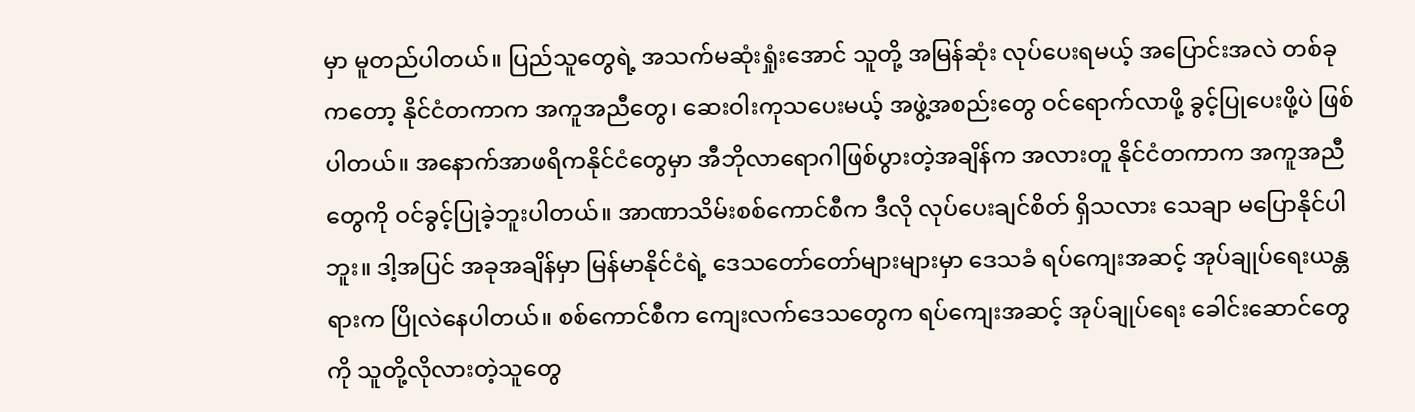မှာ မူတည်ပါတယ်။ ပြည်သူတွေရဲ့ အသက်မဆုံးရှုံးအောင် သူတို့ အမြန်ဆုံး လုပ်ပေးရမယ့် အပြောင်းအလဲ တစ်ခုကတော့ နိုင်ငံတကာက အကူအညီတွေ၊ ဆေးဝါးကုသပေးမယ့် အဖွဲ့အစည်းတွေ ဝင်ရောက်လာဖို့ ခွင့်ပြုပေးဖို့ပဲ ဖြစ်ပါတယ်။ အနောက်အာဖရိကနိုင်ငံတွေမှာ အီဘိုလာရောဂါဖြစ်ပွားတဲ့အချိန်က အလားတူ နိုင်ငံတကာက အကူအညီတွေကို ဝင်ခွင့်ပြုခဲ့ဘူးပါတယ်။ အာဏာသိမ်းစစ်ကောင်စီက ဒီလို လုပ်ပေးချင်စိတ် ရှိသလား သေချာ မပြောနိုင်ပါဘူး။ ဒါ့အပြင် အခုအချိန်မှာ မြန်မာနိုင်ငံရဲ့ ဒေသတော်တော်များများမှာ ဒေသခံ ရပ်ကျေးအဆင့် အုပ်ချုပ်ရေးယန္တရားက ပြိုလဲနေပါတယ်။ စစ်ကောင်စီက ကျေးလက်ဒေသတွေက ရပ်ကျေးအဆင့် အုပ်ချုပ်ရေး ခေါင်းဆောင်တွေကို သူတို့လိုလားတဲ့သူတွေ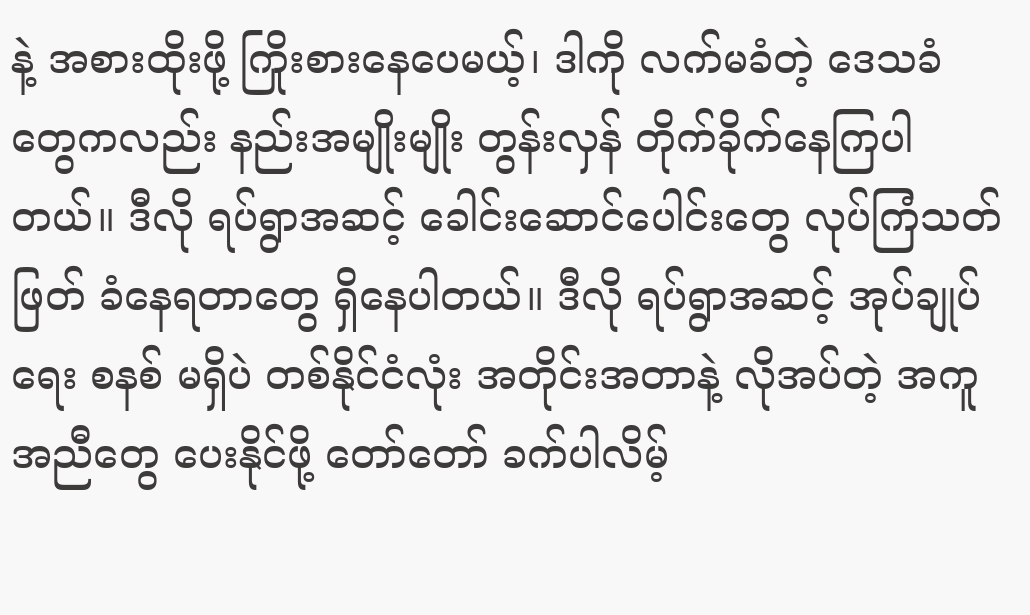နဲ့ အစားထိုးဖို့ ကြိုးစားနေပေမယ့်၊ ဒါကို လက်မခံတဲ့ ဒေသခံတွေကလည်း နည်းအမျိုးမျိုး တွန်းလှန် တိုက်ခိုက်နေကြပါတယ်။ ဒီလို ရပ်ရွာအဆင့် ခေါင်းဆောင်ပေါင်းတွေ လုပ်ကြံသတ်ဖြတ် ခံနေရတာတွေ ရှိနေပါတယ်။ ဒီလို ရပ်ရွာအဆင့် အုပ်ချုပ်ရေး စနစ် မရှိပဲ တစ်နိုင်ငံလုံး အတိုင်းအတာနဲ့ လိုအပ်တဲ့ အကူအညီတွေ ပေးနိုင်ဖို့ တော်တော် ခက်ပါလိမ့်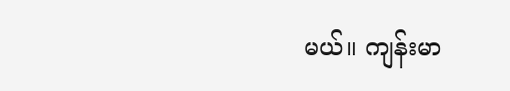မယ်။ ကျန်းမာ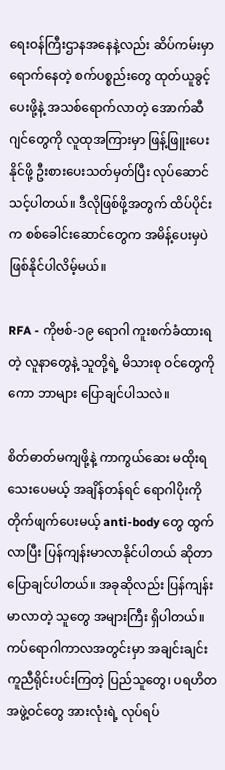ရေးဝန်ကြီးဌာနအနေနဲ့လည်း ဆိပ်ကမ်းမှာ ရောက်နေတဲ့ စက်ပစ္စည်းတွေ ထုတ်ယူခွင့်ပေးဖို့နဲ့ အသစ်ရောက်လာတဲ့ အောက်ဆီဂျင်တွေကို လူထုအကြားမှာ ဖြန့်ဖြူးပေးနိုင်ဖို့ ဦးစားပေးသတ်မှတ်ပြီး လုပ်ဆောင်သင့်ပါတယ်။ ဒီလိုဖြစ်ဖို့အတွက် ထိပ်ပိုင်းက စစ်ခေါင်းဆောင်တွေက အမိန့်ပေးမှပဲ ဖြစ်နိုင်ပါလိမ့်မယ်။

RFA - ကိုဗစ်-၁၉ ရောဂါ ကူးစက်ခံထားရတဲ့ လူနာတွေနဲ့ သူတို့ရဲ့ မိသားစု ဝင်တွေကိုကော ဘာများ ပြောချင်ပါသလဲ။

စိတ်ဓာတ်မကျဖို့နဲ့ ကာကွယ်ဆေး မထိုးရသေးပေမယ့် အချိန်တန်ရင် ရောဂါပိုးကို တိုက်ဖျက်ပေးမယ့် anti-body တွေ ထွက်လာပြီး ပြန်ကျန်းမာလာနိုင်ပါတယ် ဆိုတာ ပြောချင်ပါတယ်။ အခုဆိုလည်း ပြန်ကျန်းမာလာတဲ့ သူတွေ အများကြီး ရှိပါတယ်။ ကပ်ရောဂါကာလအတွင်းမှာ အချင်းချင်း ကူညီရိုင်းပင်းကြတဲ့ ပြည်သူတွေ၊ ပရဟိတအဖွဲ့ဝင်တွေ အားလုံးရဲ့ လုပ်ရပ်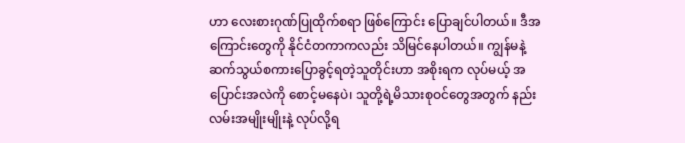ဟာ လေးစားဂုဏ်ပြုထိုက်စရာ ဖြစ်ကြောင်း ပြောချင်ပါတယ်။ ဒီအကြောင်းတွေကို နိုင်ငံတကာကလည်း သိမြင်နေပါတယ်။ ကျွန်မနဲ့ ဆက်သွယ်စကားပြောခွင့်ရတဲ့သူတိုင်းဟာ အစိုးရက လုပ်မယ့် အပြောင်းအလဲကို စောင့်မနေပဲ၊ သူတို့ရဲ့မိသားစုဝင်တွေအတွက် နည်းလမ်းအမျိုးမျိုးနဲ့ လုပ်လို့ရ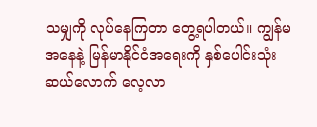သမျှကို လုပ်နေကြတာ တွေ့ရပါတယ်။ ကျွန်မအနေနဲ့ မြန်မာနိုင်ငံအရေးကို နှစ်ပေါင်းသုံးဆယ်လောက် လေ့လာ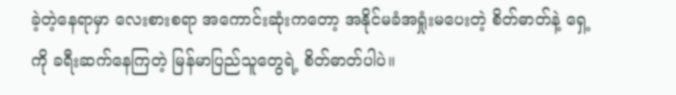ခဲ့တဲ့နေရာမှာ လေးစားစရာ အကောင်းဆုံးကတော့ အနိုင်မခံအရှုံးမပေးတဲ့ စိတ်ဓာတ်နဲ့ ရှေ့ကို ခရီးဆက်နေကြတဲ့ မြန်မာပြည်သူတွေရဲ့ စိတ်ဓာတ်ပါပဲ။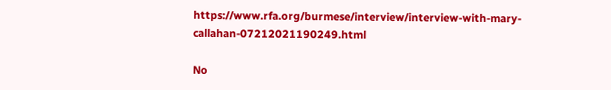https://www.rfa.org/burmese/interview/interview-with-mary-callahan-07212021190249.html

No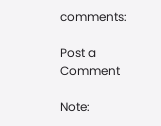comments:

Post a Comment

Note: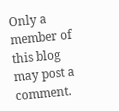Only a member of this blog may post a comment.